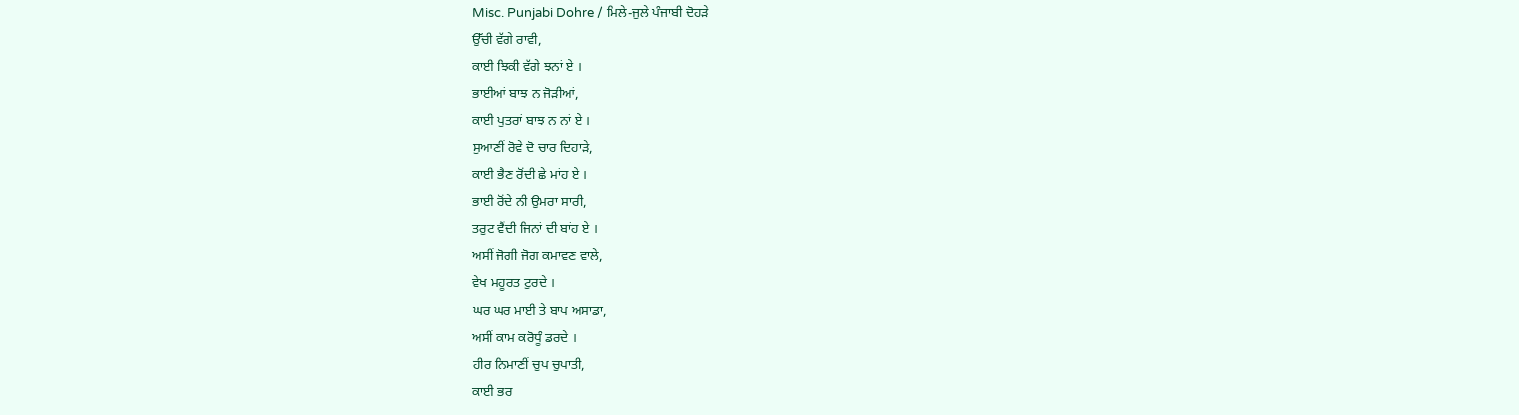Misc. Punjabi Dohre / ਮਿਲੇ-ਜੁਲੇ ਪੰਜਾਬੀ ਦੋਹੜੇ
ਉੱਚੀ ਵੱਗੇ ਰਾਵੀ,
ਕਾਈ ਝਿਕੀ ਵੱਗੇ ਝਨਾਂ ਏ ।
ਭਾਈਆਂ ਬਾਝ ਨ ਜੋੜੀਆਂ,
ਕਾਈ ਪੁਤਰਾਂ ਬਾਝ ਨ ਨਾਂ ਏ ।
ਸੁਆਣੀਂ ਰੋਵੇ ਦੋ ਚਾਰ ਦਿਹਾੜੇ,
ਕਾਈ ਭੈਣ ਰੋਂਦੀ ਛੇ ਮਾਂਹ ਏ ।
ਭਾਈ ਰੋਂਦੇ ਨੀ ਉਮਰਾ ਸਾਰੀ,
ਤਰੁਟ ਵੈਂਦੀ ਜਿਨਾਂ ਦੀ ਬਾਂਹ ਏ ।
ਅਸੀਂ ਜੋਗੀ ਜੋਗ ਕਮਾਵਣ ਵਾਲੇ,
ਵੇਖ ਮਹੂਰਤ ਟੁਰਦੇ ।
ਘਰ ਘਰ ਮਾਈ ਤੇ ਬਾਪ ਅਸਾਡਾ,
ਅਸੀਂ ਕਾਮ ਕਰੋਧੂੰ ਡਰਦੇ ।
ਹੀਰ ਨਿਮਾਣੀਂ ਚੁਪ ਚੁਪਾਤੀ,
ਕਾਈ ਭਰ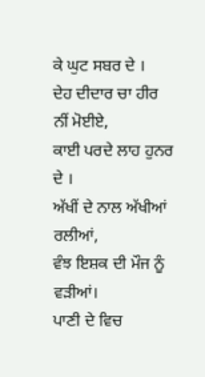ਕੇ ਘੁਟ ਸਬਰ ਦੇ ।
ਦੇਹ ਦੀਦਾਰ ਚਾ ਹੀਰ ਨੀਂ ਮੋਈਏ,
ਕਾਈ ਪਰਦੇ ਲਾਹ ਹੁਨਰ ਦੇ ।
ਅੱਖੀਂ ਦੇ ਨਾਲ ਅੱਖੀਆਂ ਰਲੀਆਂ,
ਵੰਝ ਇਸ਼ਕ ਦੀ ਮੌਜ ਨੂੰ ਵੜੀਆਂ।
ਪਾਣੀ ਦੇ ਵਿਚ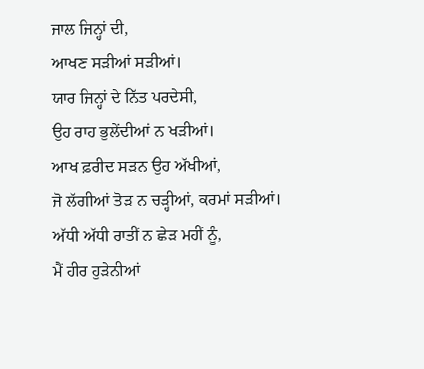ਜਾਲ ਜਿਨ੍ਹਾਂ ਦੀ,
ਆਖਣ ਸੜੀਆਂ ਸੜੀਆਂ।
ਯਾਰ ਜਿਨ੍ਹਾਂ ਦੇ ਨਿੱਤ ਪਰਦੇਸੀ,
ਉਹ ਰਾਹ ਭੁਲੇਂਦੀਆਂ ਨ ਖੜੀਆਂ।
ਆਖ ਫ਼ਰੀਦ ਸੜਨ ਉਹ ਅੱਖੀਆਂ,
ਜੋ ਲੱਗੀਆਂ ਤੋੜ ਨ ਚੜ੍ਹੀਆਂ, ਕਰਮਾਂ ਸੜੀਆਂ।
ਅੱਧੀ ਅੱਧੀ ਰਾਤੀਂ ਨ ਛੇੜ ਮਹੀਂ ਨੂੰ,
ਮੈਂ ਹੀਰ ਹੁੜੇਨੀਆਂ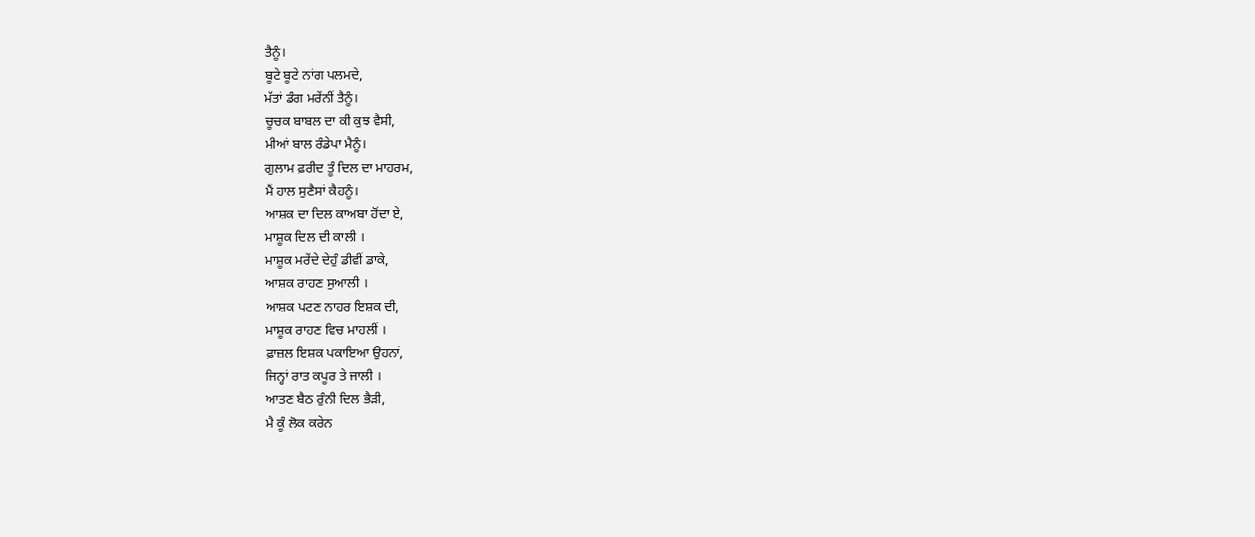ਤੈਨੂੰ।
ਬੂਟੇ ਬੂਟੇ ਨਾਂਗ ਪਲਮਦੇ,
ਮੱਤਾਂ ਡੰਗ ਮਰੇਂਨੀਂ ਤੈਨੂੰ।
ਚੂਚਕ ਬਾਬਲ ਦਾ ਕੀ ਕੁਝ ਵੈਸੀ,
ਮੀਆਂ ਬਾਲ ਰੰਡੇਪਾ ਮੈਨੂੰ।
ਗੁਲਾਮ ਫ਼ਰੀਦ ਤੂੰ ਦਿਲ ਦਾ ਮਾਹਰਮ,
ਮੈਂ ਹਾਲ ਸੁਣੈਸਾਂ ਕੈਹਨੂੰ।
ਆਸ਼ਕ ਦਾ ਦਿਲ ਕਾਅਬਾ ਹੋਂਦਾ ਏ,
ਮਾਸ਼ੂਕ ਦਿਲ ਦੀ ਕਾਲੀ ।
ਮਾਸ਼ੂਕ ਮਰੇਂਦੇ ਦੇਹੁੰ ਡੀਵੀਂ ਡਾਕੇ,
ਆਸ਼ਕ ਰਾਹਣ ਸੁਆਲੀ ।
ਆਸ਼ਕ ਪਟਣ ਨਾਹਰ ਇਸ਼ਕ ਦੀ,
ਮਾਸ਼ੂਕ ਰਾਹਣ ਵਿਚ ਮਾਹਲੀਂ ।
ਫ਼ਾਜ਼ਲ ਇਸ਼ਕ ਪਕਾਇਆ ਉਹਨਾਂ,
ਜਿਨ੍ਹਾਂ ਰਾਤ ਕਪੂਰ ਤੇ ਜਾਲੀ ।
ਆਤਣ ਬੈਠ ਰੁੰਨੀ ਦਿਲ ਭੈੜੀ,
ਮੈ ਕੂੰ ਲੋਕ ਕਰੇਨ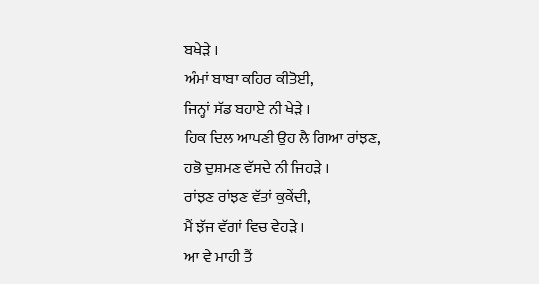ਬਖੇੜੇ ।
ਅੰਮਾਂ ਬਾਬਾ ਕਹਿਰ ਕੀਤੋਈ,
ਜਿਨ੍ਹਾਂ ਸੱਡ ਬਹਾਏ ਨੀ ਖੇੜੇ ।
ਹਿਕ ਦਿਲ ਆਪਣੀ ਉਹ ਲੈ ਗਿਆ ਰਾਂਝਣ,
ਹਭੋ ਦੁਸ਼ਮਣ ਵੱਸਦੇ ਨੀ ਜਿਹੜੇ ।
ਰਾਂਝਣ ਰਾਂਝਣ ਵੱਤਾਂ ਕੁਕੇਂਦੀ,
ਮੈਂ ਝੱਜ ਵੱਗਾਂ ਵਿਚ ਵੇਹੜੇ ।
ਆ ਵੇ ਮਾਹੀ ਤੈਂ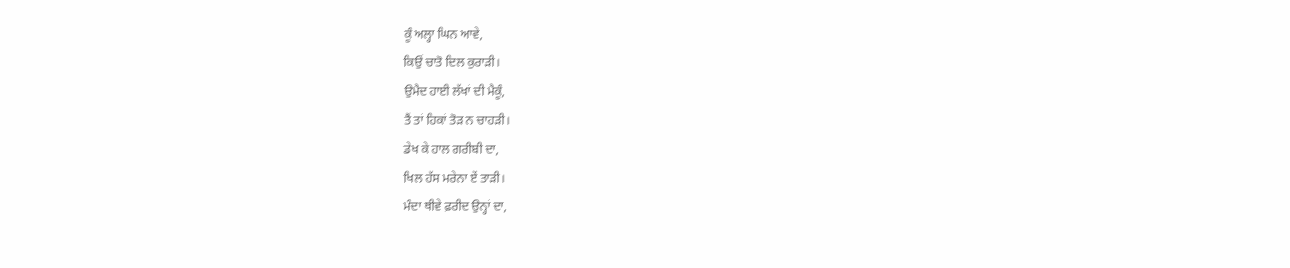ਕੂੰ ਅਲ੍ਹਾ ਘਿਨ ਆਵੇ,
ਕਿਉਂ ਚਾਤੋ ਦਿਲ ਕੁਰਾੜੀ।
ਉਮੈਦ ਹਾਈ ਲੱਖਾਂ ਦੀ ਮੈਕੂੰ,
ਤੈਂ ਤਾਂ ਹਿਕਾਂ ਤੋੜ ਨ ਚਾਹੜੀ।
ਡੇਖ ਕੇ ਹਾਲ ਗਰੀਬੀ ਦਾ,
ਖਿਲ ਹੱਸ ਮਰੇਨਾ ਏਂ ਤਾੜੀ।
ਮੰਦਾ ਥੀਵੇ ਫ਼ਰੀਦ ਉਨ੍ਹਾਂ ਦਾ,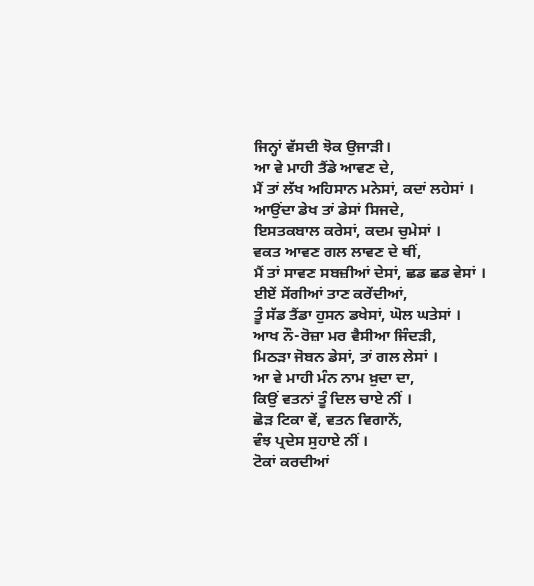ਜਿਨ੍ਹਾਂ ਵੱਸਦੀ ਝੋਕ ਉਜਾੜੀ।
ਆ ਵੇ ਮਾਹੀ ਤੈਂਡੇ ਆਵਣ ਦੇ,
ਮੈਂ ਤਾਂ ਲੱਖ ਅਹਿਸਾਨ ਮਨੇਸਾਂ, ਕਦਾਂ ਲਹੇਸਾਂ ।
ਆਉਂਦਾ ਡੇਖ ਤਾਂ ਡੇਸਾਂ ਸਿਜਦੇ,
ਇਸਤਕਬਾਲ ਕਰੇਸਾਂ, ਕਦਮ ਚੁਮੇਸਾਂ ।
ਵਕਤ ਆਵਣ ਗਲ ਲਾਵਣ ਦੇ ਥੀਂ,
ਮੈਂ ਤਾਂ ਸਾਵਣ ਸਬਜ਼ੀਆਂ ਦੇਸਾਂ, ਛਡ ਛਡ ਵੇਸਾਂ ।
ਈਏਂ ਸੇਂਗੀਆਂ ਤਾਣ ਕਰੇਂਦੀਆਂ,
ਤੂੰ ਸੱਡ ਤੈਂਡਾ ਹੁਸਨ ਡਖੇਸਾਂ, ਘੋਲ ਘਤੇਸਾਂ ।
ਆਖ ਨੌ-ਰੋਜ਼ਾ ਮਰ ਵੈਸੀਆ ਜਿੰਦੜੀ,
ਮਿਠੜਾ ਜੋਬਨ ਡੇਸਾਂ, ਤਾਂ ਗਲ ਲੇਸਾਂ ।
ਆ ਵੇ ਮਾਹੀ ਮੰਨ ਨਾਮ ਖ਼ੁਦਾ ਦਾ,
ਕਿਉਂ ਵਤਨਾਂ ਤੂੰ ਦਿਲ ਚਾਏ ਨੀਂ ।
ਛੋੜ ਟਿਕਾ ਵੇਂ, ਵਤਨ ਵਿਗਾਨੇਂ,
ਵੰਝ ਪ੍ਰਦੇਸ ਸੁਹਾਏ ਨੀਂ ।
ਟੋਕਾਂ ਕਰਦੀਆਂ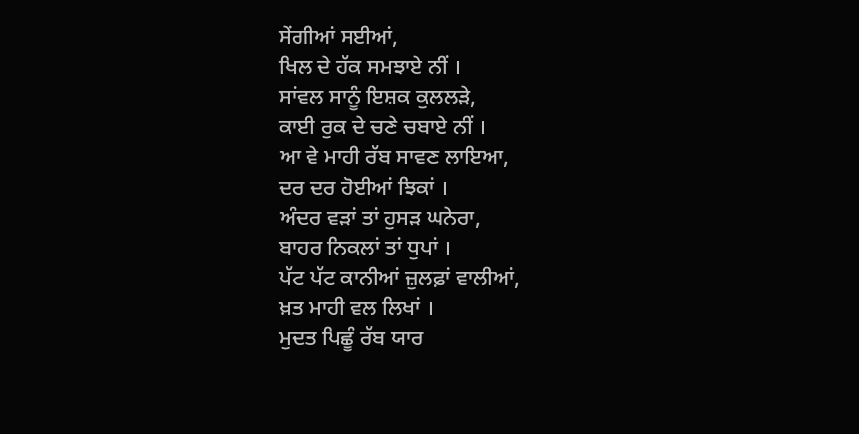ਸੇਂਗੀਆਂ ਸਈਆਂ,
ਖਿਲ ਦੇ ਹੱਕ ਸਮਝਾਏ ਨੀਂ ।
ਸਾਂਵਲ ਸਾਨੂੰ ਇਸ਼ਕ ਕੁਲਲੜੇ,
ਕਾਈ ਰੁਕ ਦੇ ਚਣੇ ਚਬਾਏ ਨੀਂ ।
ਆ ਵੇ ਮਾਹੀ ਰੱਬ ਸਾਵਣ ਲਾਇਆ,
ਦਰ ਦਰ ਹੋਈਆਂ ਝਿਕਾਂ ।
ਅੰਦਰ ਵੜਾਂ ਤਾਂ ਹੁਸੜ ਘਨੇਰਾ,
ਬਾਹਰ ਨਿਕਲਾਂ ਤਾਂ ਧੁਪਾਂ ।
ਪੱਟ ਪੱਟ ਕਾਨੀਆਂ ਜ਼ੁਲਫ਼ਾਂ ਵਾਲੀਆਂ,
ਖ਼ਤ ਮਾਹੀ ਵਲ ਲਿਖਾਂ ।
ਮੁਦਤ ਪਿਛੂੰ ਰੱਬ ਯਾਰ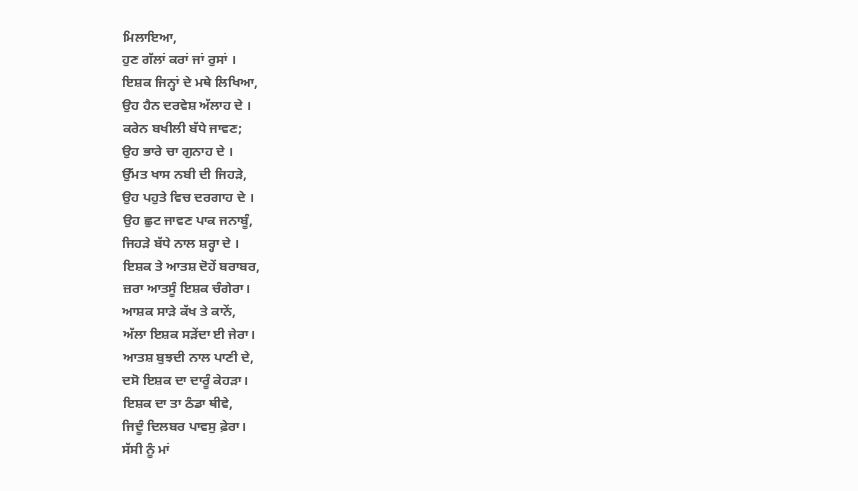ਮਿਲਾਇਆ,
ਹੁਣ ਗੱਲਾਂ ਕਰਾਂ ਜਾਂ ਰੁਸਾਂ ।
ਇਸ਼ਕ ਜਿਨ੍ਹਾਂ ਦੇ ਮਥੇ ਲਿਖਿਆ,
ਉਹ ਹੈਨ ਦਰਵੇਸ਼ ਅੱਲਾਹ ਦੇ ।
ਕਰੇਨ ਬਖੀਲੀ ਬੱਧੇ ਜਾਵਣ;
ਉਹ ਭਾਰੇ ਚਾ ਗੁਨਾਹ ਦੇ ।
ਉੱਮਤ ਖਾਸ ਨਬੀ ਦੀ ਜਿਹੜੇ,
ਉਹ ਪਹੁਤੇ ਵਿਚ ਦਰਗਾਹ ਦੇ ।
ਉਹ ਛੁਟ ਜਾਵਣ ਪਾਕ ਜਨਾਬੂੰ,
ਜਿਹੜੇ ਬੱਧੇ ਨਾਲ ਸ਼ਰ੍ਹਾ ਦੇ ।
ਇਸ਼ਕ ਤੇ ਆਤਸ਼ ਦੋਹੇਂ ਬਰਾਬਰ,
ਜ਼ਰਾ ਆਤਸੂੰ ਇਸ਼ਕ ਚੰਗੇਰਾ।
ਆਸ਼ਕ ਸਾੜੇ ਕੱਖ ਤੇ ਕਾਨੇਂ,
ਅੱਲਾ ਇਸ਼ਕ ਸੜੇਂਦਾ ਈ ਜੇਰਾ।
ਆਤਸ਼ ਬੁਝਦੀ ਨਾਲ ਪਾਣੀ ਦੇ,
ਦਸੋ ਇਸ਼ਕ ਦਾ ਦਾਰੂੰ ਕੇਹੜਾ।
ਇਸ਼ਕ ਦਾ ਤਾ ਠੰਡਾ ਥੀਵੇ,
ਜਿਦੂੰ ਦਿਲਬਰ ਪਾਵਸੁ ਫ਼ੇਰਾ।
ਸੱਸੀ ਨੂੰ ਮਾਂ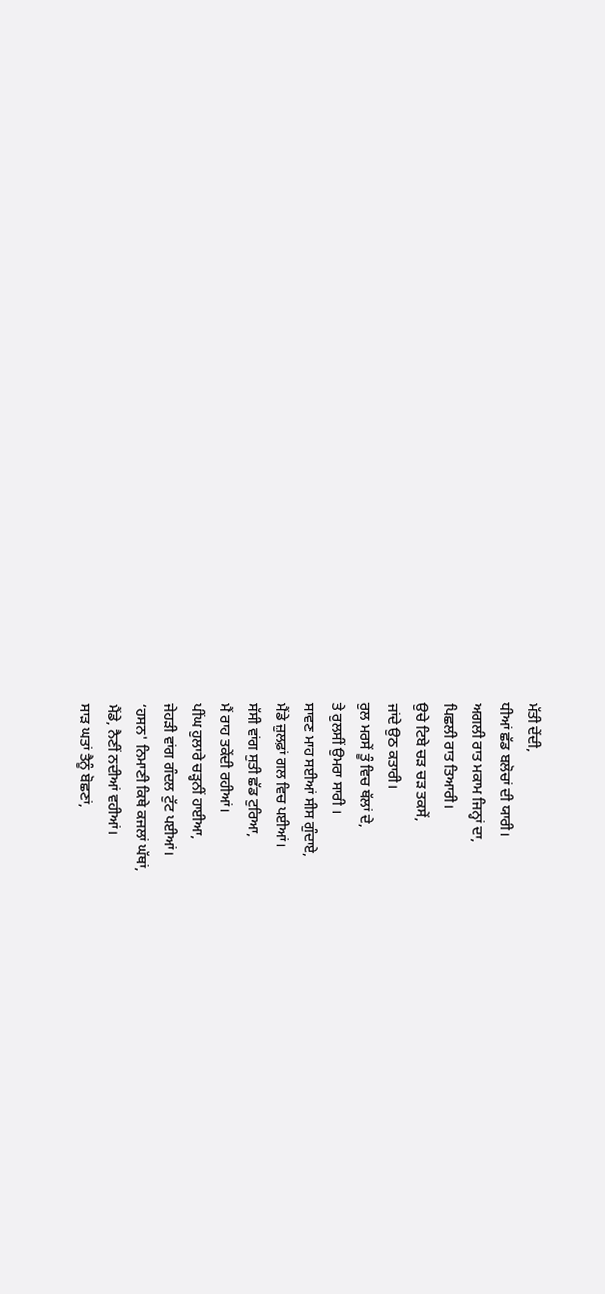ਮੱਤੀ ਦੇਂਦੀ,
ਧੀਆਂ ਛੱਡ ਬਲੋਚਾਂ ਦੀ ਯਾਰੀ।
ਅਗਲੀ ਰਾਤ ਮਕਾਮ ਜਿਨ੍ਹਾਂ ਦਾ,
ਪਿਛਲੀ ਰਾਤ ਤਿਆਰੀ।
ਉਚੇ ਟਿਬੇ ਚੜ ਚੜ ਤਕਸੇਂ,
ਜਾਂਦੇ ਉਠ ਕਤਾਰੀ।
ਰੁਲ ਮਰਸੇਂ ਤੂੰ ਵਿਚ ਥੱਲਾਂ ਦੇ,
ਤੇ ਰੁਲਸੀਂ ਉਮਰਾ ਸਾਰੀ ।
ਸਾਵਣ ਮਾਹ ਸਈਆਂ ਸੀਸ ਗੁੰਦਾਏ,
ਮੈਂਡੇ ਜ਼ੁਲਫ਼ਾਂ ਗਲ ਵਿਚ ਪਈਆਂ।
ਸੱਸੀ ਵਾਂਗ ਸੁਤੀ ਛੱਡ ਟੁਰਿਆ,
ਮੈਂ ਰਾਹ ਤਕੇਂਦੀ ਰਹੀਆਂ।
ਪੀਂਘ ਹੁਲਾਰੇ ਚੜ੍ਹਨੀਂ ਹਾਈਆ,
ਜੇਹੜੀ ਵਾਂਗ ਗੰਦਲ ਟੁੱਟ ਪਈਆਂ।
‘ਹਸਨ' ਨਿਮਾਣੀ ਕਿਥੇ ਕਜਲਾਂ ਘੱਥਾਂ,
ਮੈਂਡੇ, ਨੈਣੀਂ ਨਦੀਆਂ ਵਹੀਆਂ।
ਸਾੜ ਘਤਾਂ ਤੈਨੂੰ ਬੋਛਣਾਂ,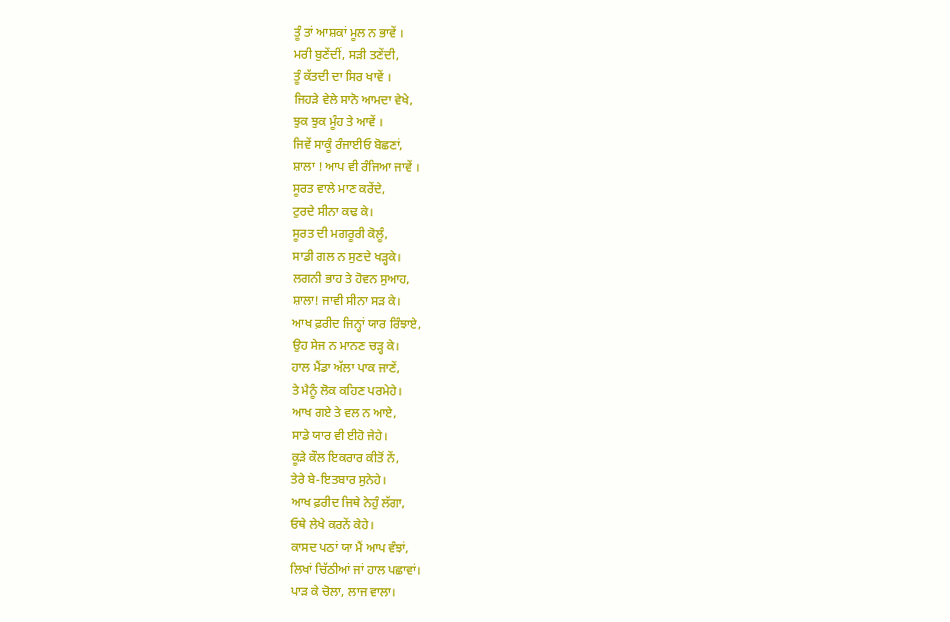ਤੂੰ ਤਾਂ ਆਸ਼ਕਾਂ ਮੂਲ ਨ ਭਾਵੇਂ ।
ਮਰੀ ਬੁਣੇਂਦੀਂ, ਸੜੀ ਤਣੇਂਦੀ,
ਤੂੰ ਕੱਤਦੀ ਦਾ ਸਿਰ ਖਾਵੇਂ ।
ਜਿਹੜੇ ਵੇਲੇ ਸਾਨੋ ਆਮਦਾ ਵੇਖੇ,
ਝੁਕ ਝੁਕ ਮੂੰਹ ਤੇ ਆਵੇਂ ।
ਜਿਵੇਂ ਸਾਕੂੰ ਰੰਜਾਈਓ ਬੋਛਣਾਂ,
ਸ਼ਾਲਾ ! ਆਪ ਵੀ ਰੰਜਿਆ ਜਾਵੇਂ ।
ਸੂਰਤ ਵਾਲੇ ਮਾਣ ਕਰੇਂਦੇ,
ਟੁਰਦੇ ਸੀਨਾ ਕਢ ਕੇ।
ਸੂਰਤ ਦੀ ਮਗਰੂਰੀ ਕੋਲੂੰ,
ਸਾਡੀ ਗਲ ਨ ਸੁਣਦੇ ਖੜ੍ਹਕੇ।
ਲਗਨੀ ਭਾਹ ਤੇ ਹੋਵਨ ਸੁਆਹ,
ਸ਼ਾਲਾ! ਜਾਵੀ ਸੀਨਾ ਸੜ ਕੇ।
ਆਖ ਫ਼ਰੀਦ ਜਿਨ੍ਹਾਂ ਯਾਰ ਰਿੰਝਾਏ,
ਉਹ ਸੇਜ ਨ ਮਾਨਣ ਚੜ੍ਹ ਕੇ।
ਹਾਲ ਮੈਂਡਾ ਅੱਲਾ ਪਾਕ ਜਾਣੇਂ,
ਤੇ ਮੈਨੂੰ ਲੋਕ ਕਹਿਣ ਪਰਮੇਹੇ।
ਆਖ ਗਏ ਤੇ ਵਲ ਨ ਆਏ,
ਸਾਡੇ ਯਾਰ ਵੀ ਈਹੋ ਜੇਹੇ।
ਕੂੜੇ ਕੌਲ ਇਕਰਾਰ ਕੀਤੋਂ ਨੇਂ,
ਤੇਰੇ ਬੇ-ਇਤਬਾਰ ਸੁਨੇਹੇ।
ਆਖ ਫ਼ਰੀਦ ਜਿਥੇ ਨੇਹੁੰ ਲੱਗਾ,
ਓਥੇ ਲੇਖੇ ਕਰਨੇਂ ਕੇਹੇ।
ਕਾਸਦ ਪਠਾਂ ਯਾ ਮੈਂ ਆਪ ਵੰਝਾਂ,
ਲਿਖਾਂ ਚਿੱਠੀਆਂ ਜਾਂ ਹਾਲ ਪਛਾਵਾਂ।
ਪਾੜ ਕੇ ਚੋਲਾ, ਲਾਜ ਵਾਲਾ।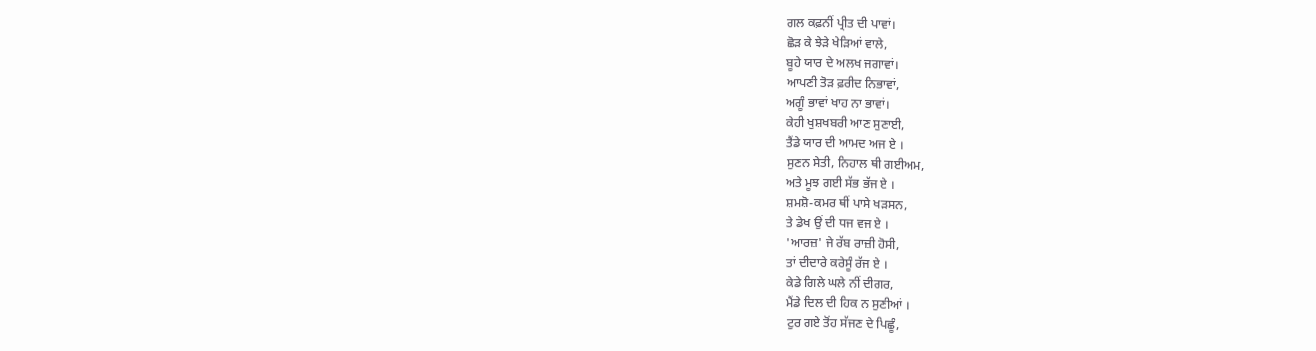ਗਲ ਕਫ਼ਨੀਂ ਪ੍ਰੀਤ ਦੀ ਪਾਵਾਂ।
ਛੋੜ ਕੇ ਝੇੜੇ ਖੇੜਿਆਂ ਵਾਲੇ,
ਬੂਹੇ ਯਾਰ ਦੇ ਅਲਖ ਜਗਾਵਾਂ।
ਆਪਣੀ ਤੋੜ ਫ਼ਰੀਦ ਨਿਭਾਵਾਂ,
ਅਗੂੰ ਭਾਵਾਂ ਖਾਹ ਨਾ ਭਾਵਾਂ।
ਕੇਹੀ ਖੁਸ਼ਖਬਰੀ ਆਣ ਸੁਣਾਈ,
ਤੈਂਡੇ ਯਾਰ ਦੀ ਆਮਦ ਅਜ ਏ ।
ਸੁਣਨ ਸੇਤੀ, ਨਿਹਾਲ ਥੀ ਗਈਅਮ,
ਅਤੇ ਮੂਝ ਗਈ ਸੱਭ ਭੱਜ ਏ ।
ਸ਼ਮਸ਼ੋ-ਕਮਰ ਥੀਂ ਪਾਸੇ ਖੜਸਨ,
ਤੇ ਡੇਖ ਉਂ ਦੀ ਧਜ ਵਜ ਏ ।
'ਆਰਜ਼' ਜੇ ਰੱਬ ਰਾਜ਼ੀ ਹੋਸੀ,
ਤਾਂ ਦੀਦਾਰੇ ਕਰੇਸੂੰ ਰੱਜ ਏ ।
ਕੇਡੇ ਗਿਲੇ ਘਲੇ ਨੀਂ ਦੀਗਰ,
ਮੈਂਡੇ ਦਿਲ ਦੀ ਹਿਕ ਨ ਸੁਣੀਆਂ ।
ਟੁਰ ਗਏ ਤੋਂਹ ਸੱਜਣ ਦੇ ਪਿਛੂੰ,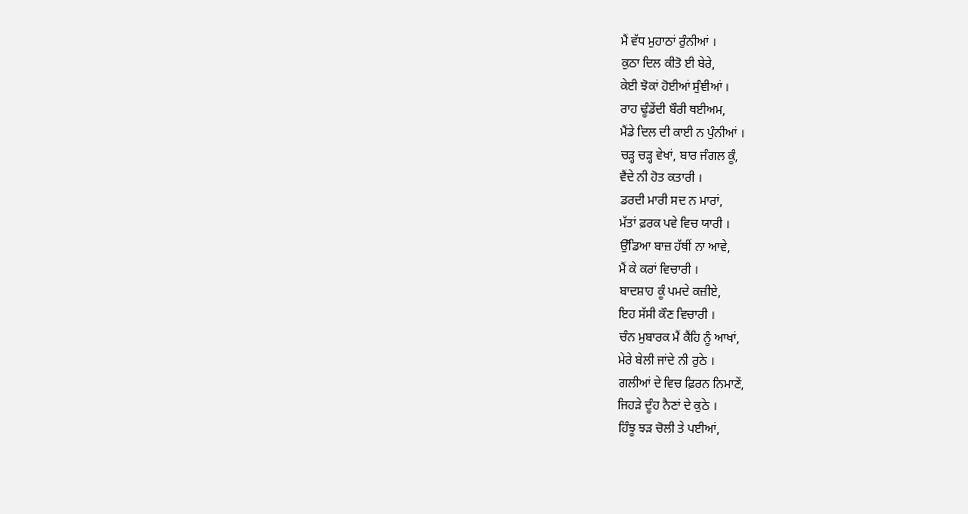ਮੈਂ ਵੱਧ ਮੁਹਾਠਾਂ ਰੁੰਨੀਆਂ ।
ਕੁਠਾ ਦਿਲ ਕੀਤੋ ਈ ਬੇਰੇ,
ਕੇਈ ਝੋਕਾਂ ਹੋਈਆਂ ਸੁੰਞੀਆਂ ।
ਰਾਹ ਢੂੰਡੇਂਦੀ ਬੌਰੀ ਥਈਅਮ,
ਮੈਂਡੇ ਦਿਲ ਦੀ ਕਾਈ ਨ ਪੁੰਨੀਆਂ ।
ਚੜ੍ਹ ਚੜ੍ਹ ਵੇਖਾਂ, ਬਾਰ ਜੰਗਲ ਕੂੰ,
ਵੈਂਦੇ ਨੀ ਹੋਤ ਕਤਾਰੀ ।
ਡਰਦੀ ਮਾਰੀ ਸਦ ਨ ਮਾਰਾਂ,
ਮੱਤਾਂ ਫ਼ਰਕ ਪਵੇ ਵਿਚ ਯਾਰੀ ।
ਉੱਡਿਆ ਬਾਜ਼ ਹੱਥੀਂ ਨਾ ਆਵੇ,
ਮੈਂ ਕੇ ਕਰਾਂ ਵਿਚਾਰੀ ।
ਬਾਦਸ਼ਾਹ ਕੂੰ ਪਮਦੇ ਕਜ਼ੀਏ,
ਇਹ ਸੱਸੀ ਕੌਣ ਵਿਚਾਰੀ ।
ਚੰਨ ਮੁਬਾਰਕ ਮੈਂ ਕੈਂਹਿ ਨੂੰ ਆਖਾਂ,
ਮੇਰੇ ਬੇਲੀ ਜਾਂਦੇ ਨੀ ਰੁਠੇ ।
ਗਲੀਆਂ ਦੇ ਵਿਚ ਫ਼ਿਰਨ ਨਿਮਾਣੇਂ,
ਜਿਹੜੇ ਦੂੰਹ ਨੈਣਾਂ ਦੇ ਕੁਠੇ ।
ਹਿੰਝੂ ਝੜ ਚੋਲੀ ਤੇ ਪਈਆਂ,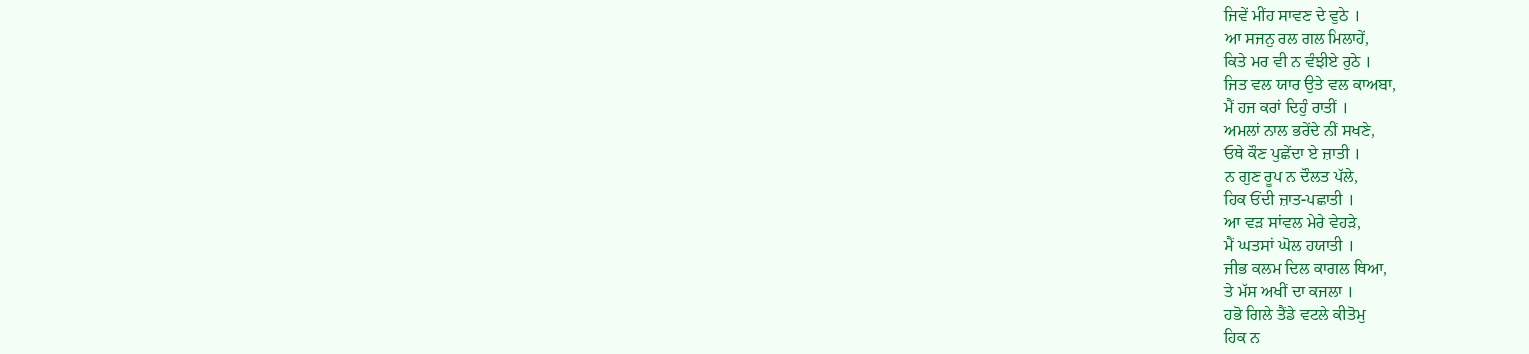ਜਿਵੇਂ ਮੀਂਹ ਸਾਵਣ ਦੇ ਵੁਠੇ ।
ਆ ਸਜਨੁ ਰਲ ਗਲ ਮਿਲਾਹੇਂ,
ਕਿਤੇ ਮਰ ਵੀ ਨ ਵੰਝੀਏ ਰੁਠੇ ।
ਜਿਤ ਵਲ ਯਾਰ ਉਤੇ ਵਲ ਕਾਅਬਾ,
ਮੈਂ ਹਜ ਕਰਾਂ ਦਿਹੁੰ ਰਾਤੀਂ ।
ਅਮਲਾਂ ਨਾਲ ਭਰੇਂਦੇ ਨੀਂ ਸਖਣੇ,
ਓਥੇ ਕੌਣ ਪੁਛੇਂਦਾ ਏ ਜ਼ਾਤੀ ।
ਨ ਗੁਣ ਰੂਪ ਨ ਦੌਲਤ ਪੱਲੇ,
ਹਿਕ ਓਂਦੀ ਜ਼ਾਤ-ਪਛਾਤੀ ।
ਆ ਵੜ ਸਾਂਵਲ ਮੇਰੇ ਵੇਹੜੇ,
ਮੈਂ ਘਤਸਾਂ ਘੋਲ ਹਯਾਤੀ ।
ਜੀਭ ਕਲਮ ਦਿਲ ਕਾਗਲ ਥਿਆ,
ਤੇ ਮੱਸ ਅਖੀਂ ਦਾ ਕਜਲਾ ।
ਹਭੋ ਗਿਲੇ ਤੈਂਡੇ ਵਟਲੇ ਕੀਤੋਮੁ
ਹਿਕ ਨ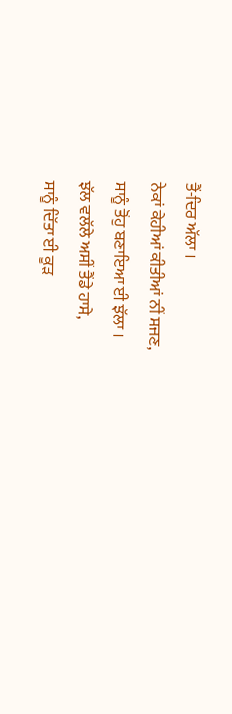ਤੈਂ-ਦਿਰ ਅੱਲਾ ।
ਨੇਕਾਂ ਕੇਹੀਆਂ ਕੀਤੀਆਂ ਨੀਂ ਸਜਣ,
ਸਾਨੂੰ ਤੋਂਹੁ ਬਣਾਇਆ ਈ ਝੱਲਾ ।
ਝੱਲ ਵਲੱਲੇ ਅਸੀਂ ਤੈਂਡੇ ਹਾਸੇ,
ਸਾਨੂੰ ਦਿੱਤਾ ਈ ਕੂੜ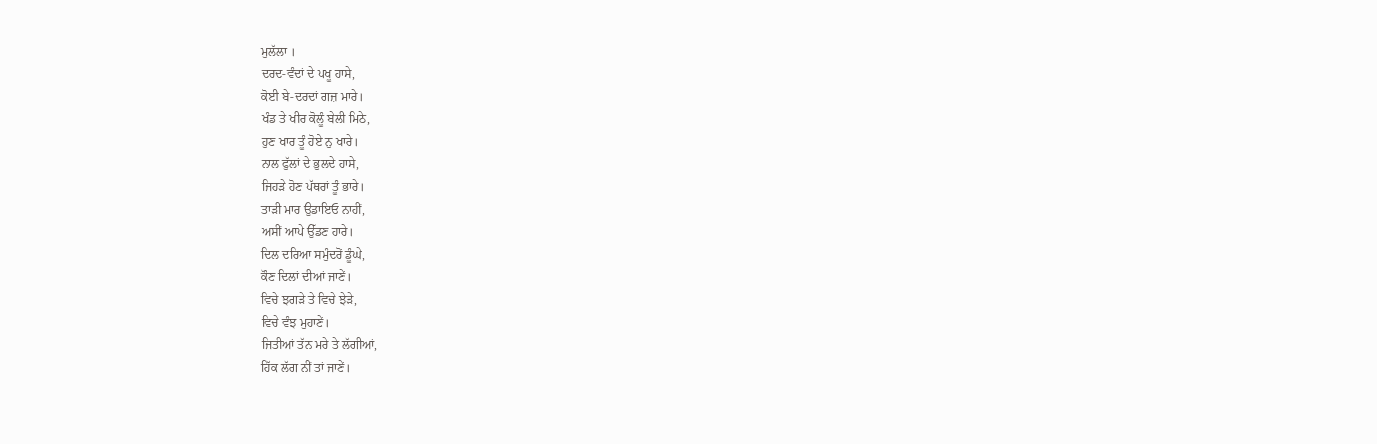ਮੁਲੱਲਾ ।
ਦਰਦ-ਵੰਦਾਂ ਦੇ ਪਖੂ ਹਾਸੇ,
ਕੋਈ ਬੇ-ਦਰਦਾਂ ਗਜ਼ ਮਾਰੇ।
ਖੰਡ ਤੇ ਖੀਰ ਕੋਲੂੰ ਬੇਲੀ ਮਿਠੇ,
ਹੁਣ ਖਾਰ ਤੂੰ ਹੋਏ ਨੁ ਖਾਰੇ।
ਨਾਲ ਫੁੱਲਾਂ ਦੇ ਭੁਲਦੇ ਹਾਸੇ,
ਜਿਹੜੇ ਹੋਣ ਪੱਥਰਾਂ ਤੂੰ ਭਾਰੇ।
ਤਾੜੀ ਮਾਰ ਉਡਾਇਓ ਨਾਹੀਂ,
ਅਸੀਂ ਆਪੇ ਉੱਡਣ ਹਾਰੇ।
ਦਿਲ ਦਰਿਆ ਸਮੁੰਦਰੋਂ ਡੂੰਘੇ,
ਕੌਣ ਦਿਲਾਂ ਦੀਆਂ ਜਾਣੇਂ।
ਵਿਚੇ ਝਗੜੇ ਤੇ ਵਿਚੇ ਝੇੜੇ,
ਵਿਚੇ ਵੰਝ ਮੁਹਾਣੇਂ।
ਜਿਤੀਆਂ ਤੱਨ ਮਰੇ ਤੇ ਲੱਗੀਆਂ,
ਹਿੱਕ ਲੱਗ ਨੀਂ ਤਾਂ ਜਾਣੇਂ।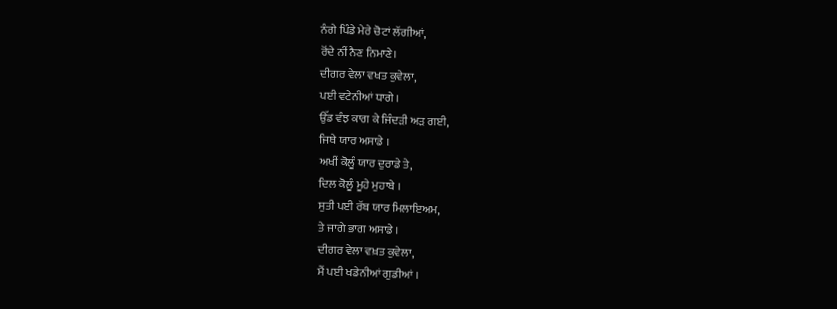ਨੰਗੇ ਪਿੰਡੇ ਮੇਰੇ ਚੋਟਾਂ ਲੱਗੀਆਂ,
ਰੋਂਦੇ ਨੀਂ ਨੈਣ ਨਿਮਾਣੇ।
ਦੀਗਰ ਵੇਲਾ ਵਖਤ ਕੁਵੇਲਾ,
ਪਈ ਵਟੇਨੀਆਂ ਧਾਗੇ ।
ਉੱਡ ਵੰਝ ਕਾਗ ਕੇ ਜਿੰਦੜੀ ਅੜ ਗਈ,
ਜਿਥੇ ਯਾਰ ਅਸਾਡੇ ।
ਅਖੀਂ ਕੋਲੂੰ ਯਾਰ ਦੁਰਾਡੇ ਤੇ,
ਦਿਲ ਕੋਲੂੰ ਮੂਹੇ ਮੁਹਾਬੇ ।
ਸੁਤੀ ਪਈ ਰੱਬ ਯਾਰ ਮਿਲਾਇਅਮ,
ਤੇ ਜਾਗੇ ਭਾਗ ਅਸਾਡੇ ।
ਦੀਗਰ ਵੇਲਾ ਵਖ਼ਤ ਕੁਵੇਲਾ,
ਮੈਂ ਪਈ ਖਡੇਨੀਆਂ ਗੁਡੀਆਂ ।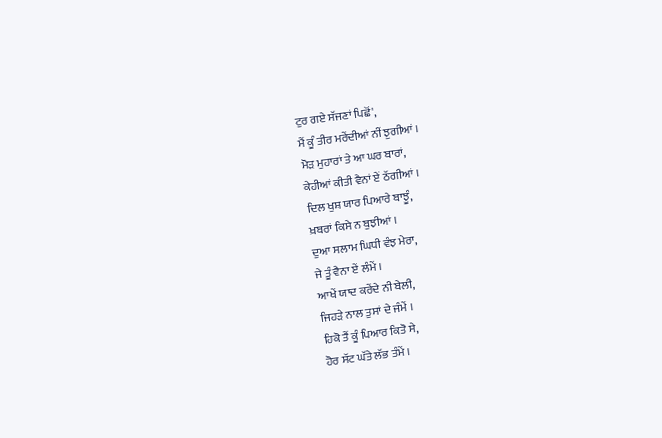ਟੁਰ ਗਏ ਸੱਜਣਾਂ ਪਿਛੋਂ',
ਮੈਂ ਕੂੰ ਤੀਰ ਮਰੇਂਦੀਆਂ ਨੀਂ ਝੁਗੀਆਂ ।
ਮੋੜ ਮੁਹਾਰਾਂ ਤੇ ਆ ਘਰ ਬਾਰਾਂ,
ਕੇਹੀਆਂ ਕੀਤੀ ਵੈਨਾਂ ਏਂ ਠੱਗੀਆਂ ।
ਦਿਲ ਖੁਸ਼ ਯਾਰ ਪਿਆਰੇ ਬਾਝੂੰ,
ਖ਼ਬਰਾਂ ਕਿਸੇ ਨ ਬੁਝੀਆਂ ।
ਦੁਆ ਸਲਾਮ ਘਿਧੀ ਵੰਝ ਮੇਰਾ,
ਜੇ ਤੂੰ ਵੈਨਾ ਏਂ ਲੰਮੇਂ ।
ਆਖੇਂ ਯਾਦ ਕਰੇਂਦੇ ਨੀ ਬੇਲੀ,
ਜਿਹੜੇ ਨਾਲ ਤੁਸਾਂ ਦੇ ਜੰਮੇਂ ।
ਹਿਕੋ ਤੈਂ ਕੂੰ ਪਿਆਰ ਕਿਤੋ ਸੇ,
ਹੋਰ ਸੱਟ ਘੱਤੇ ਲੱਭ ਤੰਮੇਂ ।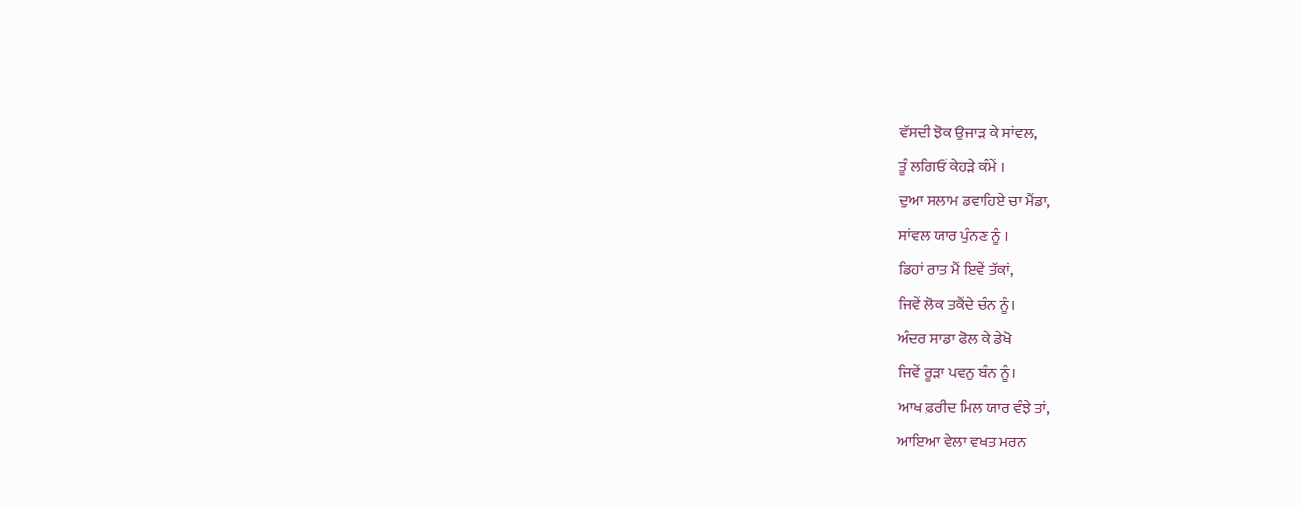ਵੱਸਦੀ ਝੋਕ ਉਜਾੜ ਕੇ ਸਾਂਵਲ,
ਤੂੰ ਲਗਿਓਂ ਕੇਹੜੇ ਕੰਮੇਂ ।
ਦੁਆ ਸਲਾਮ ਡਵਾਹਿਏ ਚਾ ਮੈਂਡਾ,
ਸਾਂਵਲ ਯਾਰ ਪੁੰਨਣ ਨੂੰ ।
ਡਿਹਾਂ ਰਾਤ ਮੈਂ ਇਵੇਂ ਤੱਕਾਂ,
ਜਿਵੇਂ ਲੋਕ ਤਕੈਂਦੇ ਚੰਨ ਨੂੰ।
ਅੰਦਰ ਸਾਡਾ ਫੋਲ ਕੇ ਡੇਖੋ
ਜਿਵੇਂ ਰੂੜਾ ਪਵਨੁ ਬੰਨ ਨੂੰ।
ਆਖ ਫ਼ਰੀਦ ਮਿਲ ਯਾਰ ਵੰਝੇ ਤਾਂ,
ਆਇਆ ਵੇਲਾ ਵਖਤ ਮਰਨ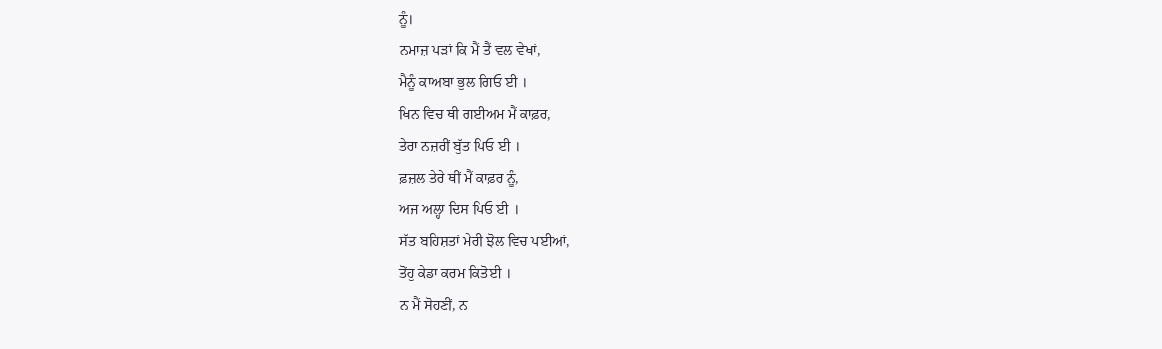ਨੂੰ।
ਨਮਾਜ਼ ਪੜਾਂ ਕਿ ਮੈਂ ਤੈਂ ਵਲ ਵੇਖਾਂ,
ਮੈਨੂੰ ਕਾਅਬਾ ਭੁਲ ਗਿਓ ਈ ।
ਖਿਨ ਵਿਚ ਥੀ ਗਈਅਮ ਮੈਂ ਕਾਫ਼ਰ,
ਤੇਰਾ ਨਜ਼ਰੀਂ ਬੁੱਤ ਪਿਓ ਈ ।
ਫ਼ਜ਼ਲ ਤੇਰੇ ਥੀਂ ਮੈਂ ਕਾਫ਼ਰ ਨੂੰ,
ਅਜ ਅਲ੍ਹਾ ਦਿਸ ਪਿਓ ਈ ।
ਸੱਤ ਬਹਿਸ਼ਤਾਂ ਮੇਰੀ ਝੋਲ ਵਿਚ ਪਈਆਂ,
ਤੋਂਹੁ ਕੇਡਾ ਕਰਮ ਕਿਤੋਈ ।
ਨ ਮੈਂ ਸੋਹਣੀਂ, ਨ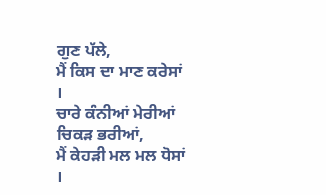ਗੁਣ ਪੱਲੇ,
ਮੈਂ ਕਿਸ ਦਾ ਮਾਣ ਕਰੇਸਾਂ ।
ਚਾਰੇ ਕੰਨੀਆਂ ਮੇਰੀਆਂ ਚਿਕੜ ਭਰੀਆਂ,
ਮੈਂ ਕੇਹੜੀ ਮਲ ਮਲ ਧੋਸਾਂ ।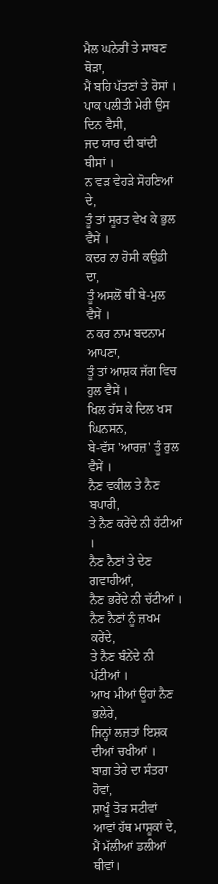ਮੈਲ ਘਨੇਰੀਂ ਤੇ ਸਾਬਣ ਥੋੜਾ,
ਮੈਂ ਬਹਿ ਪੱਤਣਾਂ ਤੇ ਰੋਸਾਂ ।
ਪਾਕ ਪਲੀਤੀ ਮੇਰੀ ਉਸ ਦਿਨ ਵੈਸੀ,
ਜਦ ਯਾਰ ਦੀ ਬਾਂਦੀ ਥੀਸਾਂ ।
ਨ ਵੜ ਵੇਹੜੇ ਸੋਹਣਿਆਂ ਦੇ,
ਤੂੰ ਤਾਂ ਸੂਰਤ ਵੇਖ ਕੇ ਭੁਲ ਵੈਸੇਂ ।
ਕਦਰ ਨਾ ਹੋਸੀ ਕਉਡੀ ਦਾ,
ਤੂੰ ਅਸਲੋਂ ਥੀਂ ਬੇ-ਮੁਲ ਵੈਸੇਂ ।
ਨ ਕਰ ਨਾਮ ਬਦਨਾਮ ਆਪਣਾ,
ਤੂੰ ਤਾਂ ਆਸ਼ਕ ਜੱਗ ਵਿਚ ਹੁਲ ਵੈਸੇਂ ।
ਖਿਲ ਹੱਸ ਕੇ ਦਿਲ ਖਸ ਘਿਨਸਨ,
ਬੇ-ਵੱਸ 'ਆਰਜ਼' ਤੂੰ ਰੁਲ ਵੈਸੇਂ ।
ਨੈਣ ਵਕੀਲ ਤੇ ਨੈਣ ਬਪਾਰੀ,
ਤੇ ਨੈਣ ਕਰੇਂਦੇ ਨੀ ਹੱਟੀਆਂ ।
ਨੈਣ ਨੈਣਾਂ ਤੇ ਦੇਣ ਗਵਾਹੀਆਂ,
ਨੈਣ ਭਰੇਂਦੇ ਨੀ ਚੱਟੀਆਂ ।
ਨੈਣ ਨੈਣਾਂ ਨੂੰ ਜ਼ਖਮ ਕਰੇਂਦੇ,
ਤੇ ਨੈਣ ਬੰਨੇਂਦੇ ਨੀ ਪੱਟੀਆਂ ।
ਆਖ ਮੀਆਂ ਊਹਾਂ ਨੈਣ ਭਲੇਰੇ,
ਜਿਨ੍ਹਾਂ ਲਜ਼ਤਾਂ ਇਸ਼ਕ ਦੀਆਂ ਚਖੀਆਂ ।
ਬਾਗ਼ ਤੇਰੇ ਦਾ ਸੰਤਰਾ ਹੋਵਾਂ,
ਸ਼ਾਖੂੰ ਤੋੜ ਸਟੀਵਾਂ
ਆਵਾਂ ਹੱਥ ਮਾਸ਼ੂਕਾਂ ਦੇ,
ਮੈਂ ਮੱਲੀਆਂ ਡਲੀਆਂ ਥੀਵਾਂ।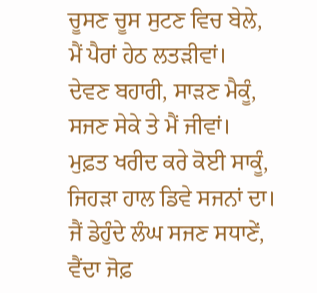ਚੂਸਣ ਚੂਸ ਸੁਟਣ ਵਿਚ ਬੇਲੇ,
ਮੈਂ ਪੈਰਾਂ ਹੇਠ ਲਤੜੀਵਾਂ।
ਦੇਵਣ ਬਹਾਰੀ, ਸਾੜਣ ਮੈਕੂੰ,
ਸਜਣ ਸੇਕੇ ਤੇ ਮੈਂ ਜੀਵਾਂ।
ਮੁਫ਼ਤ ਖਰੀਦ ਕਰੇ ਕੋਈ ਸਾਕੂੰ,
ਜਿਹੜਾ ਹਾਲ ਡਿਵੇ ਸਜਨਾਂ ਦਾ।
ਜੈਂ ਡੇਹੁੰਦੇ ਲੰਘ ਸਜਣ ਸਧਾਣੇਂ,
ਵੈਂਦਾ ਜੋਫ਼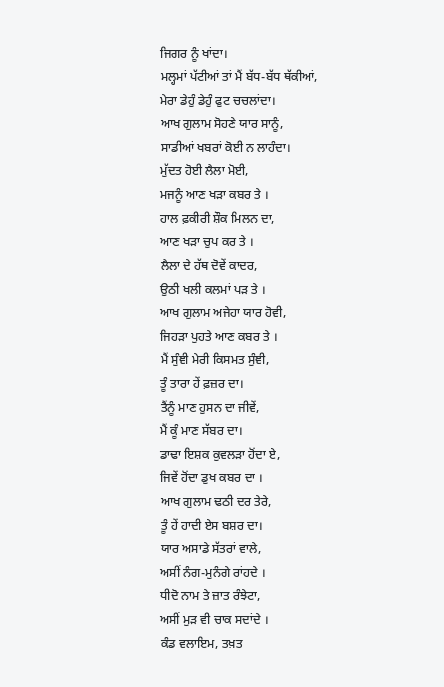ਜਿਗਰ ਨੂੰ ਖਾਂਦਾ।
ਮਲ੍ਹਮਾਂ ਪੱਟੀਆਂ ਤਾਂ ਮੈਂ ਬੱਧ-ਬੱਧ ਥੱਕੀਆਂ,
ਮੇਰਾ ਡੇਹੁੰ ਡੇਹੁੰ ਫੁਟ ਚਚਲਾਂਦਾ।
ਆਖ ਗੁਲਾਮ ਸੋਹਣੇ ਯਾਰ ਸਾਨੂੰ,
ਸਾਡੀਆਂ ਖਬਰਾਂ ਕੋਈ ਨ ਲਾਹੰਦਾ।
ਮੁੱਦਤ ਹੋਈ ਲੈਲਾ ਮੋਈ,
ਮਜਨੂੰ ਆਣ ਖੜਾ ਕਬਰ ਤੇ ।
ਹਾਲ ਫ਼ਕੀਰੀ ਸ਼ੌਕ ਮਿਲਨ ਦਾ,
ਆਣ ਖੜਾ ਚੁਪ ਕਰ ਤੇ ।
ਲੈਲਾ ਦੇ ਹੱਥ ਦੋਵੇਂ ਕਾਦਰ,
ਉਠੀ ਖਲੀ ਕਲਮਾਂ ਪੜ ਤੇ ।
ਆਖ ਗੁਲਾਮ ਅਜੇਹਾ ਯਾਰ ਹੋਵੀ,
ਜਿਹੜਾ ਪੁਹਤੇ ਆਣ ਕਬਰ ਤੇ ।
ਮੈਂ ਸੁੰਞੀ ਮੇਰੀ ਕਿਸਮਤ ਸੁੰਞੀ,
ਤੂੰ ਤਾਰਾ ਹੇਂ ਫ਼ਜ਼ਰ ਦਾ।
ਤੈਂਨੂੰ ਮਾਣ ਹੁਸਨ ਦਾ ਜੀਵੇਂ,
ਮੈਂ ਕੂੰ ਮਾਣ ਸੱਬਰ ਦਾ।
ਡਾਢਾ ਇਸ਼ਕ ਕੁਵਲੜਾ ਹੋਂਦਾ ਏ,
ਜਿਵੇਂ ਹੋਂਦਾ ਡੁਖ ਕਬਰ ਦਾ ।
ਆਖ ਗੁਲਾਮ ਢਠੀ ਦਰ ਤੇਰੇ,
ਤੂੰ ਹੇਂ ਹਾਦੀ ਏਸ ਬਸ਼ਰ ਦਾ।
ਯਾਰ ਅਸਾਡੇ ਸੱਤਰਾਂ ਵਾਲੇ,
ਅਸੀਂ ਨੰਗ-ਮੁਨੰਗੇ ਰਾਂਹਦੇ ।
ਧੀਦੋ ਨਾਮ ਤੇ ਜ਼ਾਤ ਰੰਝੇਟਾ,
ਅਸੀਂ ਮੁੜ ਵੀ ਚਾਕ ਸਦਾਂਦੇ ।
ਕੰਡ ਵਲਾਇਮ, ਤਖ਼ਤ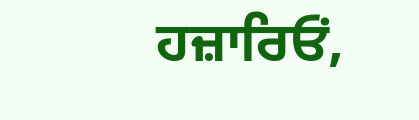ਹਜ਼ਾਰਿਓਂ,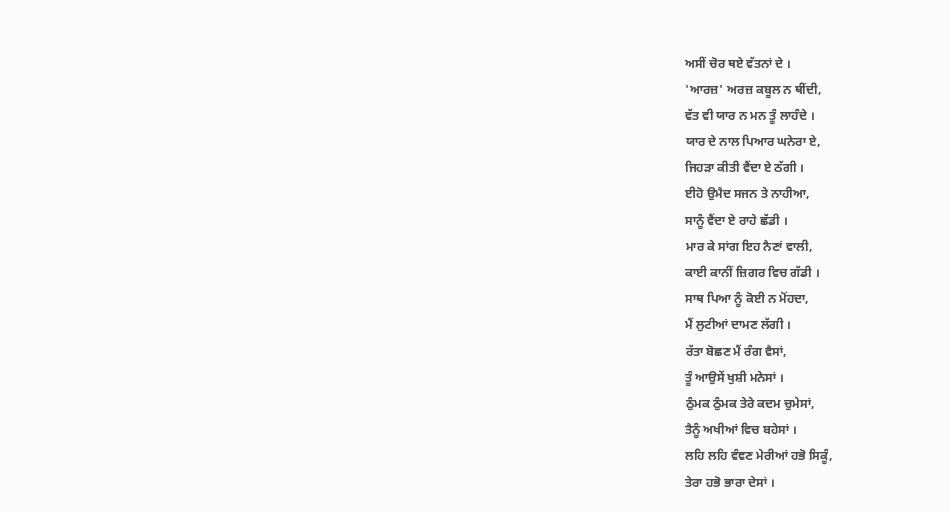ਅਸੀਂ ਚੋਰ ਥਏ ਵੱਤਨਾਂ ਦੇ ।
'ਆਰਜ਼' ਅਰਜ਼ ਕਬੂਲ ਨ ਥੀਂਦੀ,
ਵੱਤ ਵੀ ਯਾਰ ਨ ਮਨ ਤੂੰ ਲਾਹੰਦੇ ।
ਯਾਰ ਦੇ ਨਾਲ ਪਿਆਰ ਘਨੇਰਾ ਏ,
ਜਿਹੜਾ ਕੀਤੀ ਵੈਂਦਾ ਏ ਠੱਗੀ ।
ਈਹੋ ਉਮੈਦ ਸਜਨ ਤੇ ਨਾਹੀਆ,
ਸਾਨੂੰ ਵੈਂਦਾ ਏ ਰਾਹੇ ਛੱਡੀ ।
ਮਾਰ ਕੇ ਸਾਂਗ ਇਹ ਨੈਣਾਂ ਵਾਲੀ,
ਕਾਈ ਕਾਨੀਂ ਜ਼ਿਗਰ ਵਿਚ ਗੱਡੀ ।
ਸਾਥ ਪਿਆ ਨੂੰ ਕੋਈ ਨ ਮੋਂਹਦਾ,
ਮੈਂ ਲੁਟੀਆਂ ਦਾਮਣ ਲੱਗੀ ।
ਰੱਤਾ ਬੋਛਣ ਮੈਂ ਰੰਗ ਵੈਸਾਂ,
ਤੂੰ ਆਉਸੇਂ ਖੁਸ਼ੀ ਮਨੇਸਾਂ ।
ਠੁੰਮਕ ਠੁੰਮਕ ਤੇਰੇ ਕਦਮ ਚੁਮੇਸਾਂ,
ਤੈਨੂੰ ਅਖੀਆਂ ਵਿਚ ਬਹੇਸਾਂ ।
ਲਹਿ ਲਹਿ ਵੰਞਣ ਮੇਰੀਆਂ ਹਭੋ ਸਿਕੂੰ,
ਤੇਰਾ ਹਭੋ ਭਾਰਾ ਦੇਸਾਂ ।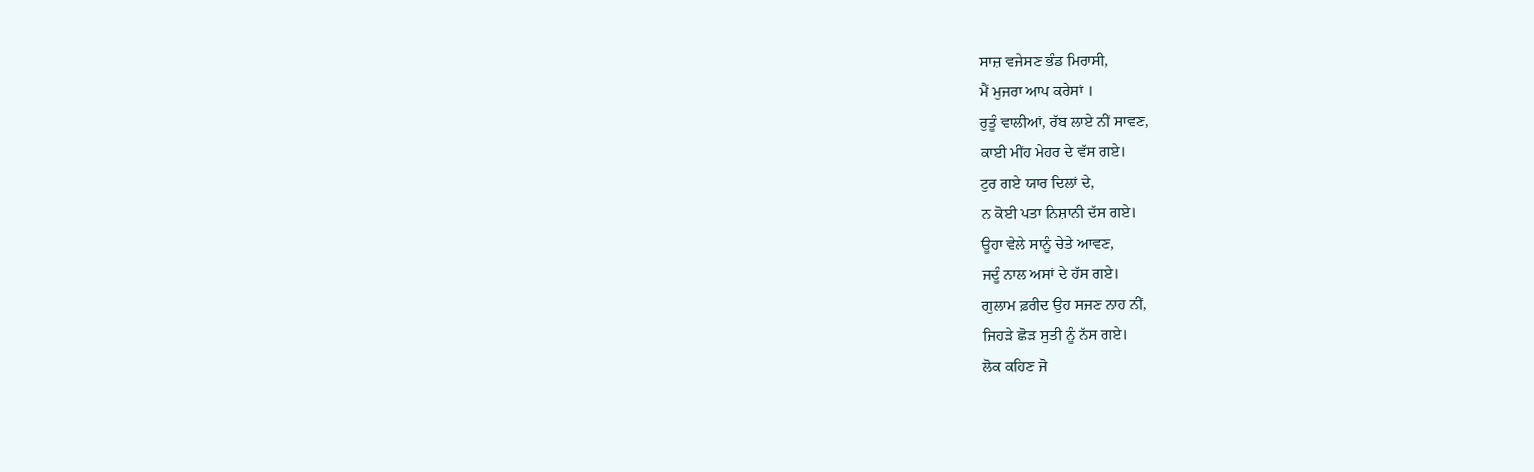ਸਾਜ਼ ਵਜੇਸਣ ਭੰਡ ਮਿਰਾਸੀ,
ਮੈਂ ਮੁਜਰਾ ਆਪ ਕਰੇਸਾਂ ।
ਰੁਤੂੰ ਵਾਲੀਆਂ, ਰੱਬ ਲਾਏ ਨੀਂ ਸਾਵਣ,
ਕਾਈ ਮੀਂਹ ਮੇਹਰ ਦੇ ਵੱਸ ਗਏ।
ਟੁਰ ਗਏ ਯਾਰ ਦਿਲਾਂ ਦੇ,
ਨ ਕੋਈ ਪਤਾ ਨਿਸ਼ਾਨੀ ਦੱਸ ਗਏ।
ਊਹਾ ਵੇਲੇ ਸਾਨੂੰ ਚੇਤੇ ਆਵਣ,
ਜਦੂੰ ਨਾਲ ਅਸਾਂ ਦੇ ਹੱਸ ਗਏ।
ਗੁਲਾਮ ਫ਼ਰੀਦ ਉਹ ਸਜਣ ਨਾਹ ਨੀਂ,
ਜਿਹੜੇ ਛੋੜ ਸੁਤੀ ਨੂੰ ਨੱਸ ਗਏ।
ਲੋਕ ਕਹਿਣ ਜੋ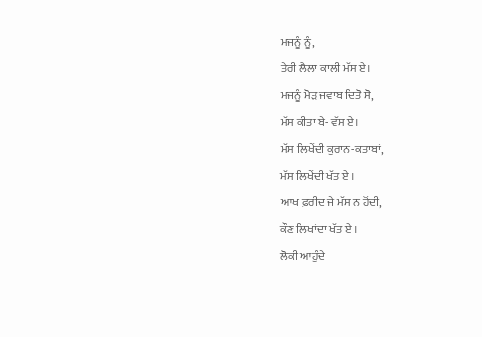ਮਜਨੂੰ ਨੂੰ,
ਤੇਰੀ ਲੈਲਾ ਕਾਲੀ ਮੱਸ ਏ।
ਮਜਨੂੰ ਮੋੜ ਜਵਾਬ ਦਿਤੋ ਸੋ,
ਮੱਸ ਕੀਤਾ ਬੇ- ਵੱਸ ਏ।
ਮੱਸ ਲਿਖੇਂਦੀ ਕੁਰਾਨ-ਕਤਾਬਾਂ,
ਮੱਸ ਲਿਖੇਂਦੀ ਖੱਤ ਏ ।
ਆਖ ਫ਼ਰੀਦ ਜੇ ਮੱਸ ਨ ਹੋਂਦੀ,
ਕੌਣ ਲਿਖਾਂਦਾ ਖੱਤ ਏ ।
ਲੋਕੀ ਆਹੁੰਦੇ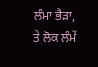ਲੰਮਾ ਭੈੜਾ,
ਤੇ ਲੋਕ ਲੰਮੇਂ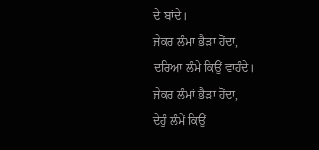ਦੇ ਬਾਂਦੇ।
ਜੇਕਰ ਲੰਮਾ ਭੈੜਾ ਹੋਂਦਾ,
ਦਰਿਆ ਲੰਮੇ ਕਿਉਂ ਵਾਹੰਦੇ।
ਜੇਕਰ ਲੰਮਾਂ ਭੈੜਾ ਹੋਂਦਾ,
ਦੇਹੁੰ ਲੰਮੇਂ ਕਿਉਂ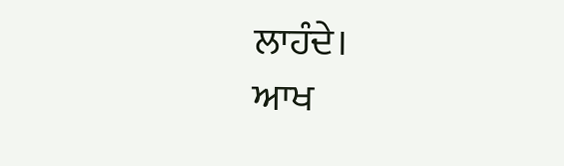ਲਾਹੰਦੇ।
ਆਖ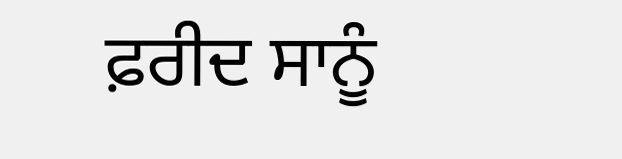ਫ਼ਰੀਦ ਸਾਨੂੰ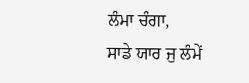ਲੰਮਾ ਚੰਗਾ,
ਸਾਡੇ ਯਾਰ ਜੁ ਲੰਮੇਂ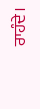ਰਾਹੰਦੇ।